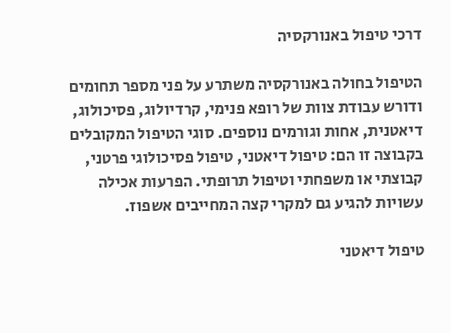דרכי טיפול באנורקסיה

הטיפול בחולה באנורקסיה משתרע על פני מספר תחומים ודורש עבודת צוות של רופא פנימי, קרדיולוג, פסיכולוג, דיאטנית, אחות וגורמים נוספים. סוגי הטיפול המקובלים בקבוצה זו הם: טיפול דיאטני, טיפול פסיכולוגי פרטני, קבוצתי או משפחתי וטיפול תרופתי. הפרעות אכילה עשויות להגיע גם למקרי קצה המחייבים אשפוז.

טיפול דיאטני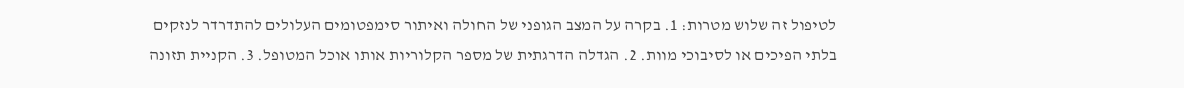לטיפול זה שלוש מטרות: 1. בקרה על המצב הגופני של החולה ואיתור סימפטומים העלולים להתדרדר לנזקים בלתי הפיכים או לסיבוכי מוות. 2. הגדלה הדרגתית של מספר הקלוריות אותו אוכל המטופל. 3. הקניית תזונה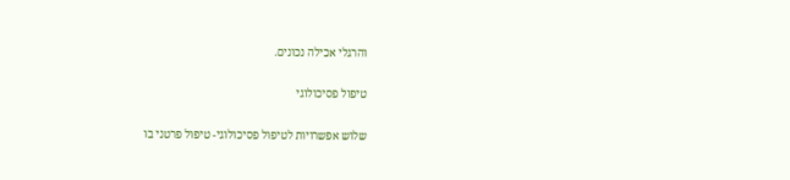והרגלי אכילה נכונים.

טיפול פסיכולוגי

שלוש אפשרויות לטיפול פסיכולוגי- טיפול פרטני בו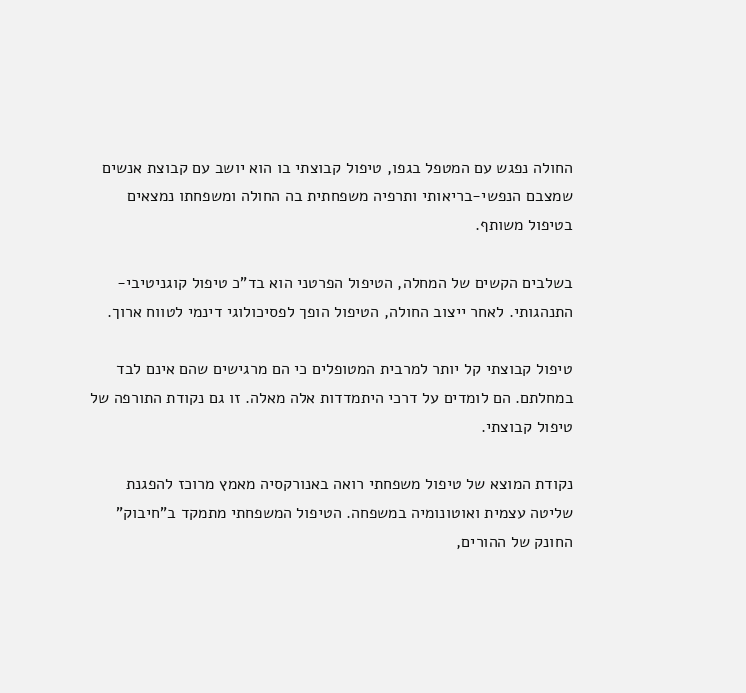החולה נפגש עם המטפל בגפו, טיפול קבוצתי בו הוא יושב עם קבוצת אנשים שמצבם הנפשי-בריאותי ותרפיה משפחתית בה החולה ומשפחתו נמצאים בטיפול משותף.

בשלבים הקשים של המחלה, הטיפול הפרטני הוא בד"כ טיפול קוגניטיבי-התנהגותי. לאחר ייצוב החולה, הטיפול הופך לפסיכולוגי דינמי לטווח ארוך.

טיפול קבוצתי קל יותר למרבית המטופלים כי הם מרגישים שהם אינם לבד במחלתם. הם לומדים על דרכי היתמדדות אלה מאלה. זו גם נקודת התורפה של טיפול קבוצתי.

נקודת המוצא של טיפול משפחתי רואה באנורקסיה מאמץ מרוכז להפגנת שליטה עצמית ואוטונומיה במשפחה. הטיפול המשפחתי מתמקד ב"חיבוק" החונק של ההורים,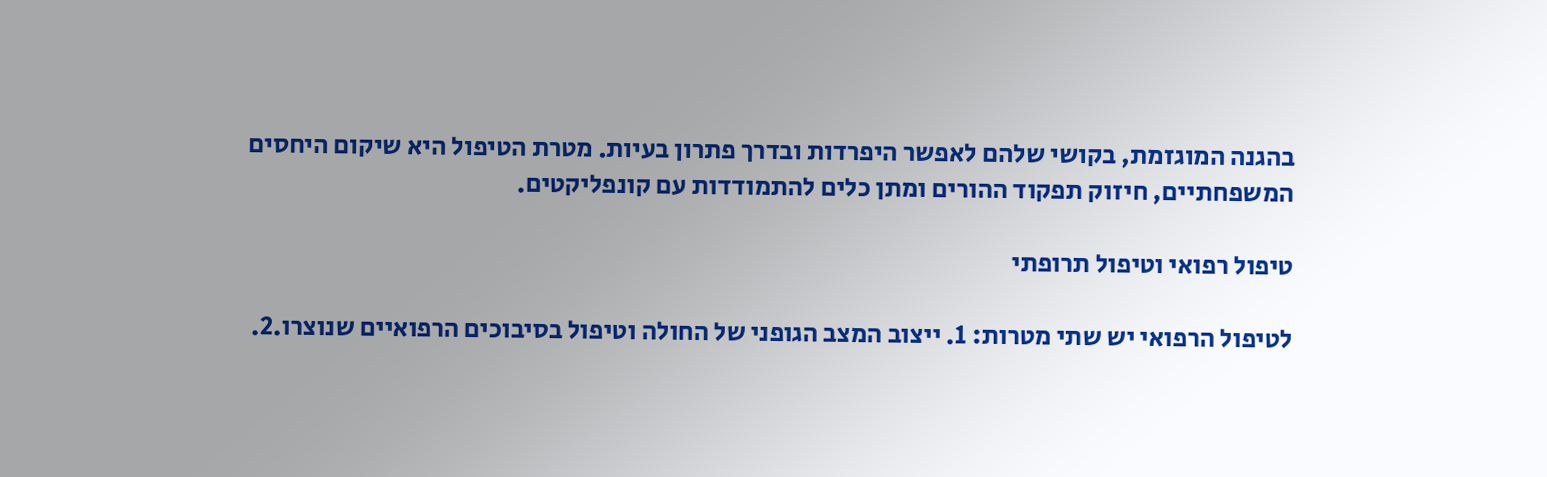בהגנה המוגזמת, בקושי שלהם לאפשר היפרדות ובדרך פתרון בעיות. מטרת הטיפול היא שיקום היחסים המשפחתיים, חיזוק תפקוד ההורים ומתן כלים להתמודדות עם קונפליקטים.

טיפול רפואי וטיפול תרופתי

לטיפול הרפואי יש שתי מטרות: 1. ייצוב המצב הגופני של החולה וטיפול בסיבוכים הרפואיים שנוצרו.2.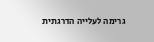גרימה לעלייה הדרגתית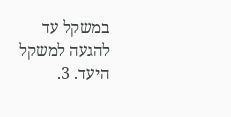במשקל עד להגעה למשקל היעד. 3.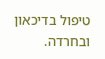טיפול בדיכאון ובחרדה.